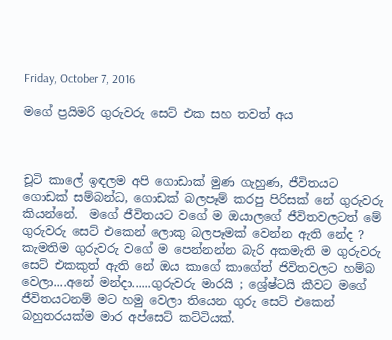Friday, October 7, 2016

මගේ ප්‍රයිමරි ගුරුවරු සෙට් එක සහ තවත් අය



චූටි කාලේ ඉඳලම අපි ගොඩාක් මුණ ගැහුණ, ජීවිතයට ගොඩක් සම්බන්ධ, ගොඩක් බලපෑම් කරපු පිරිසක් නේ ගුරුවරු කියන්නේ.  මගේ ජීවිතයට වගේ ම ඔයාලගේ ජීවිතවලටත් මේ ගුරුවරු සෙට් එකෙන් ලොකු බලපෑමක් වෙන්න ඇති නේද ?  කැමතිම ගුරුවරු වගේ ම පෙන්නන්න බැරි අකමැති ම ගුරුවරු සෙට් එකකුත් ඇති නේ ඔය කාගේ කාගේත් ජිවිතවලට හම්බ වෙලා....අනේ මන්දා......ගුරුවරු මාරයි ; ශ්‍රේෂ්ටයි කීවට මගේ ජීවිතයටනම් මට හමු වෙලා තියෙන ගුරු සෙට් එකෙන් බහුතරයක්ම මාර අප්සෙට් කට්ටියක්.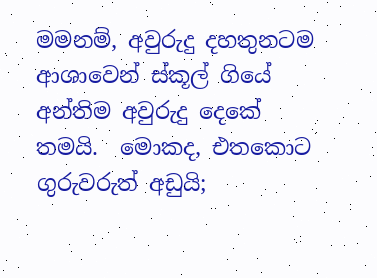මමනම්, අවුරුදු දහතුනටම ආශාවෙන් ස්කූල් ගියේ අන්තිම අවුරුදු දෙකේ තමයි.  මොකද, එතකොට ගුරුවරුත් අඩුයි;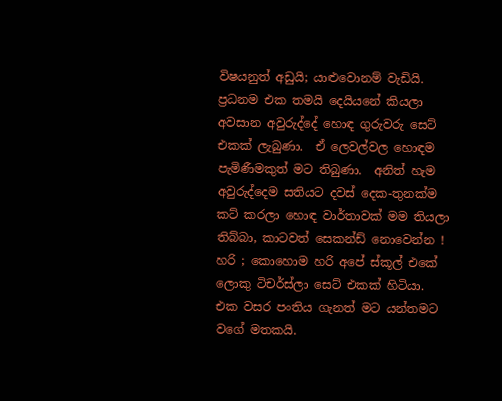විෂයනුත් අඩුයි; යාළුවොනම් වැඩියි.  ප්‍රධනම එක තමයි දෙයියනේ කියලා අවසාන අවුරුද්දේ හොඳ ගුරුවරු සෙට් එකක් ලැබුණා.  ඒ ලෙවල්වල හොඳම පැමිණීමකුත් මට තිබුණා.  අනිත් හැම අවුරුද්දෙම සතියට දවස් දෙක-තුනක්ම කට් කරලා හොඳ වාර්තාවක් මම තියලා තිබ්බා, කාටවත් සෙකන්ඩ් නොවෙන්න !
හරි ; කොහොම හරි අපේ ස්කූල් එකේ ලොකු ටිචර්ස්ලා සෙට් එකක් හිටියා.  එක වසර පංතිය ගැනත් මට යන්තමට වගේ මතකයි.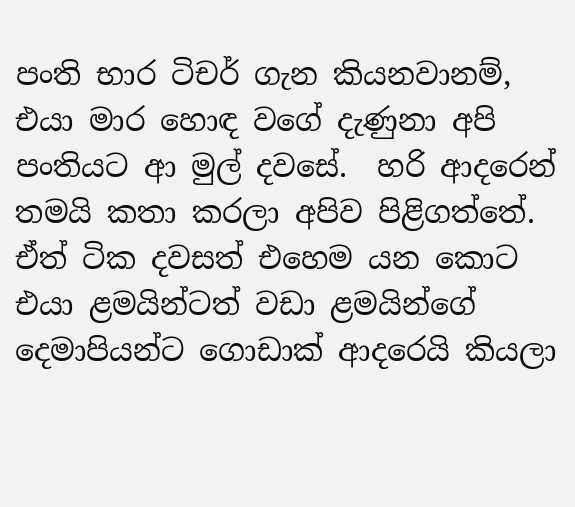පංති භාර ටිචර් ගැන කියනවානම්, එයා මාර හොඳ වගේ දැණුනා අපි පංතියට ආ මුල් දවසේ.  හරි ආදරෙන් තමයි කතා කරලා අපිව පිළිගත්තේ.  ඒත් ටික දවසත් එහෙම යන කොට එයා ළමයින්ටත් වඩා ළමයින්ගේ දෙමාපියන්ට ගොඩාක් ආදරෙයි කියලා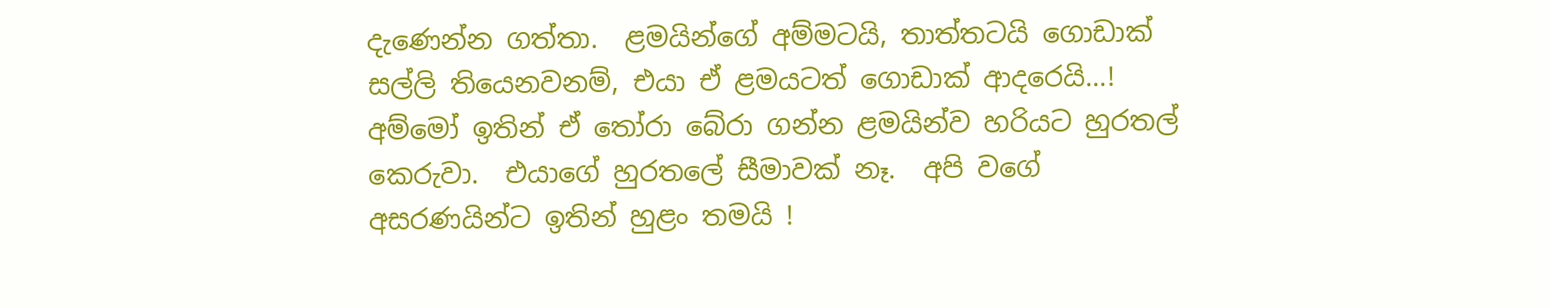දැණෙන්න ගත්තා.  ළමයින්ගේ අම්මටයි, තාත්තටයි ගොඩාක් සල්ලි තියෙනවනම්, එයා ඒ ළමයටත් ගොඩාක් ආදරෙයි...! අම්මෝ ඉතින් ඒ තෝරා බේරා ගන්න ළමයින්ව හරියට හුරතල් කෙරුවා.  එයාගේ හුරතලේ සීමාවක් නෑ.  අපි වගේ අසරණයින්ට ඉතින් හුළං තමයි !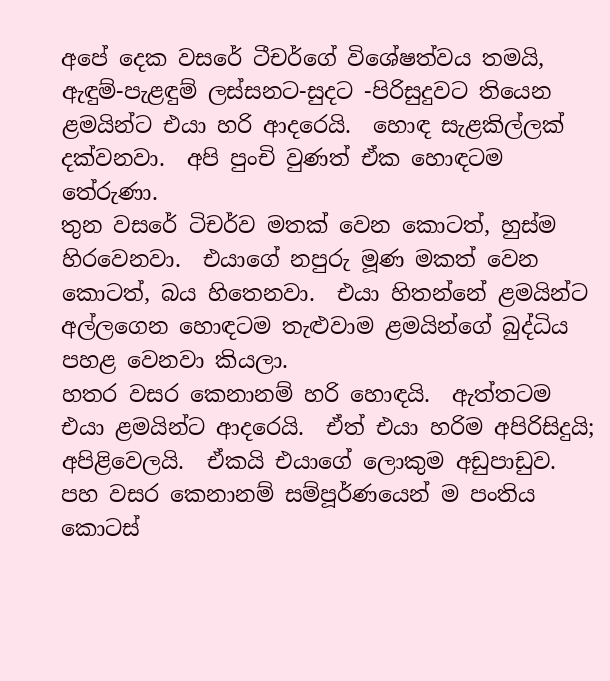අපේ දෙක වසරේ ටීචර්ගේ විශේෂත්වය තමයි, ඇඳුම්-පැළඳුම් ලස්සනට-සුදට -පිරිසුදුවට තියෙන ළමයින්ට එයා හරි ආදරෙයි.  හොඳ සැළකිල්ලක් දක්වනවා.  අපි පුංචි වුණත් ඒක හොඳටම තේරුණා.
තුන වසරේ ටිචර්ව මතක් වෙන කොටත්, හුස්ම හිරවෙනවා.  එයාගේ නපුරු මූණ මකත් වෙන කොටත්, බය හිතෙනවා.  එයා හිතන්නේ ළමයින්ට අල්ලගෙන හොඳටම තැළුවාම ළමයින්ගේ බුද්ධිය පහළ වෙනවා කියලා.
හතර වසර කෙනානම් හරි හොඳයි.  ඇත්තටම එයා ළමයින්ට ආදරෙයි.  ඒත් එයා හරිම අපිරිසිදුයි; අපිළිවෙලයි.  ඒකයි එයාගේ ලොකුම අඩුපාඩුව.
පහ වසර කෙනානම් සම්පූර්ණයෙන් ම පංතිය කොටස්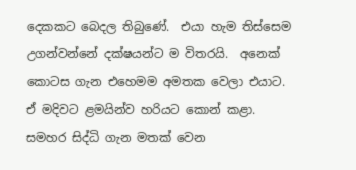දෙකකට බෙදල තිබුණේ.  එයා හැම තිස්සෙම උගන්වන්නේ දක්ෂයන්ට ම විතරයි.  අනෙක් කොටස ගැන එහෙමම අමතක වෙලා එයාට.  ඒ මදිවට ළමයින්ව හරියට කොන් කළා.  සමහර සිද්ධි ගැන මතක් වෙන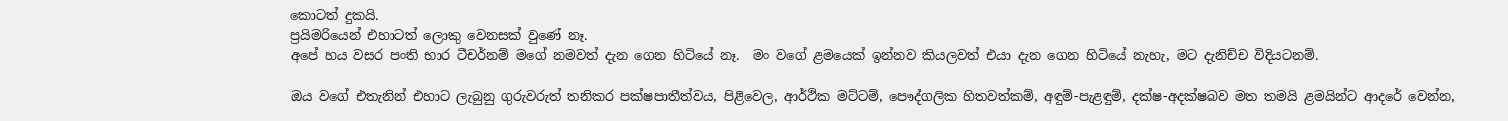කොටත් දුකයි.
ප්‍රයිමරියෙන් එහාටත් ලොකු වෙනසක් වුණේ නෑ.
අපේ හය වසර පංති භාර ටීචර්නම් මගේ නමවත් දැන ගෙන හිටියේ නෑ.  මං වගේ ළමයෙක් ඉන්නව කියලවත් එයා දැන ගෙන හිටියේ නැහැ, මට දැනිච්ච විදියටනම්.

ඔය වගේ එතැනින් එහාට ලැබුනු ගුරුවරුත් තනිකර පක්ෂපාතීත්වය, පිළිවෙල, ආර්ථික මට්ටම්, පෞද්ගලික හිතවත්කම්, අඳුම්-පැළඳුම්, දක්ෂ-අදක්ෂබව මත තමයි ළමයින්ට ආදරේ වෙන්න,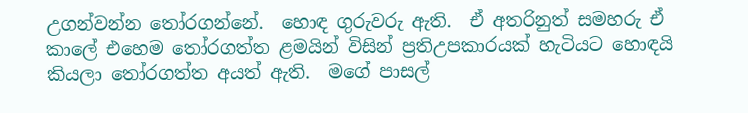උගන්වන්න තෝරගන්නේ.  හොඳ ගුරුවරු ඇති.  ඒ අතරිනුත් සමහරු ඒ කාලේ එහෙම තෝරගත්ත ළමයින් විසින් ප්‍රතිඋපකාරයක් හැටියට හොඳයි කියලා තෝරගත්ත අයත් ඇති.  මගේ පාසල්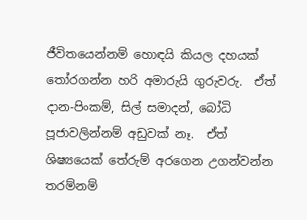ජීවිතයෙන්නම් හොඳයි කියල දහයක් තෝරගන්න හරි අමාරුයි ගුරුවරු.  ඒත් දාන-පිංකම්, සිල් සමාදන්, බෝධි පූජාවලින්නම් අඩුවක් නෑ.  ඒත් ශිෂ්‍යයෙක් තේරුම් අරගෙන උගන්වන්න තරම්නම්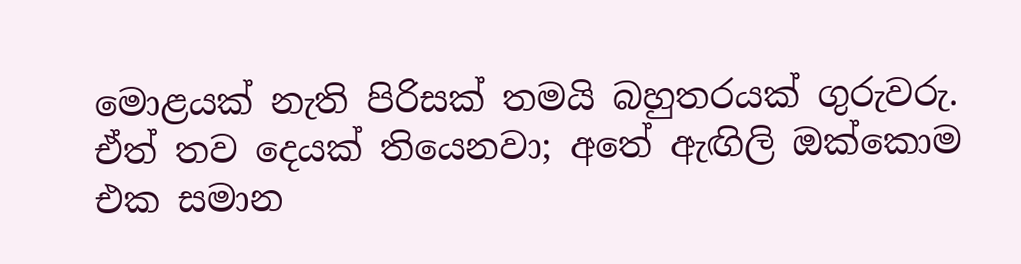මොළයක් නැති පිරිසක් තමයි බහුතරයක් ගුරුවරු.  ඒත් තව දෙයක් ති‍යෙනවා; අතේ ඇඟිලි ඔක්කොම එක සමාන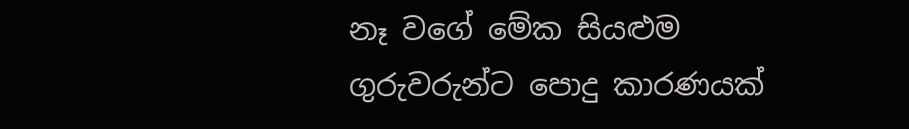නෑ වගේ මේක සියළුම ගුරුවරුන්ට පොදු කාරණයක්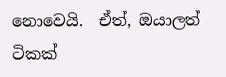නොවෙයි.  ඒත්, ඔයාලත් ටිකක්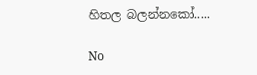හිතල බලන්නකෝ.....

No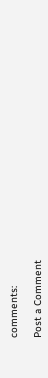comments:

Post a Comment